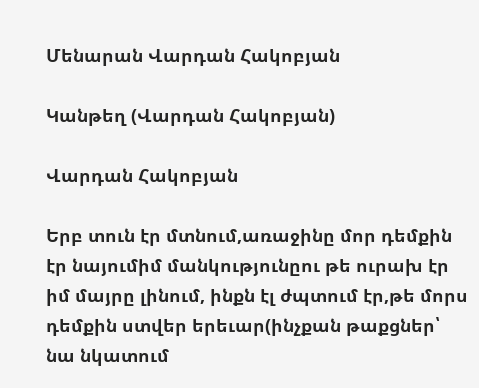Մենարան Վարդան Հակոբյան

Կանթեղ (Վարդան Հակոբյան)

Վարդան Հակոբյան

Երբ տուն էր մտնում,առաջինը մոր դեմքին էր նայումիմ մանկությունըու թե ուրախ էր իմ մայրը լինում, ինքն էլ ժպտում էր,թե մորս դեմքին ստվեր երեւար(ինչքան թաքցներ՝ նա նկատում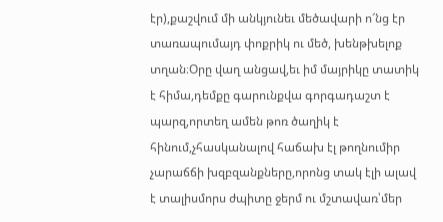էր),քաշվում մի անկյունեւ մեծավարի ո՜նց էր տառապումայդ փոքրիկ ու մեծ, խենթխելոք տղան։Օրը վաղ անցավ,եւ իմ մայրիկը տատիկ է հիմա,դեմքը գարունքվա գորգադաշտ է պարզ,որտեղ ամեն թոռ ծաղիկ է հինում,չհասկանալով հաճախ էլ թողնումիր չարաճճի խզբզանքները,որոնց տակ էլի ալավ է տալիսմորս ժպիտը ջերմ ու մշտավառ՝մեր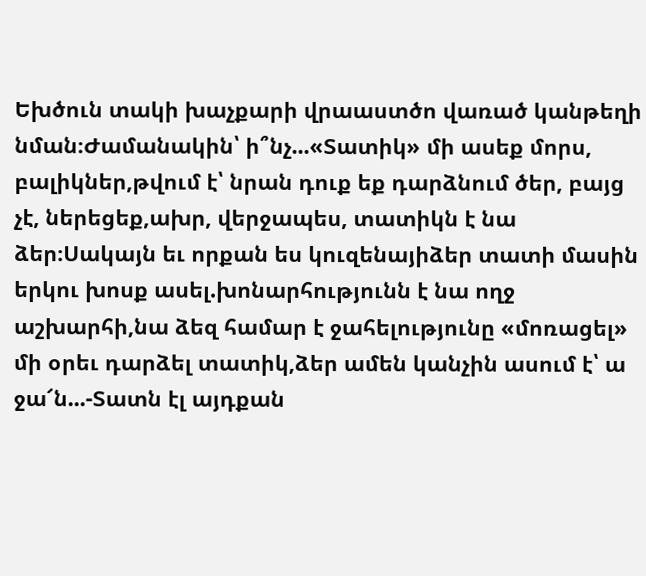Եխծուն տակի խաչքարի վրաաստծո վառած կանթեղի նման։Ժամանակին՝ ի՞նչ...«Տատիկ» մի ասեք մորս, բալիկներ,թվում է՝ նրան դուք եք դարձնում ծեր, բայց չէ, ներեցեք,ախր, վերջապես, տատիկն է նա ձեր։Սակայն եւ որքան ես կուզենայիձեր տատի մասին երկու խոսք ասել.խոնարհությունն է նա ողջ աշխարհի,նա ձեզ համար է ջահելությունը «մոռացել» մի օրեւ դարձել տատիկ,ձեր ամեն կանչին ասում է՝ ա ջա՜ն...-Տատն էլ այդքան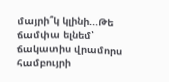մայրի՞կ կլինի...Թե ճամփա ելնեմ՝ ճակատիս վրամորս համբույրի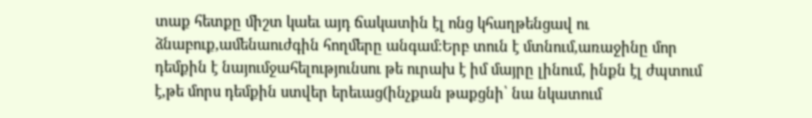տաք հետքը միշտ կաեւ այդ ճակատին էլ ոնց կհաղթենցավ ու ձնաբուք,ամենաուժգին հողմերը անգամ։Երբ տուն է մտնում,առաջինը մոր դեմքին է նայումջահելությունսու թե ուրախ է իմ մայրը լինում, ինքն էլ ժպտում է,թե մորս դեմքին ստվեր երեւաց(ինչքան թաքցնի՝ նա նկատում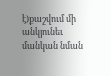է)քաշվում մի անկյունեւ մանկան նման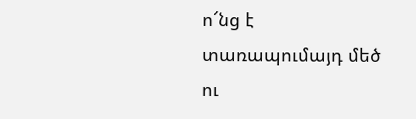ո՜նց է տառապումայդ մեծ ու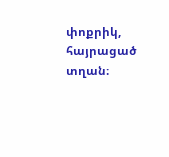փոքրիկ, հայրացած տղան։